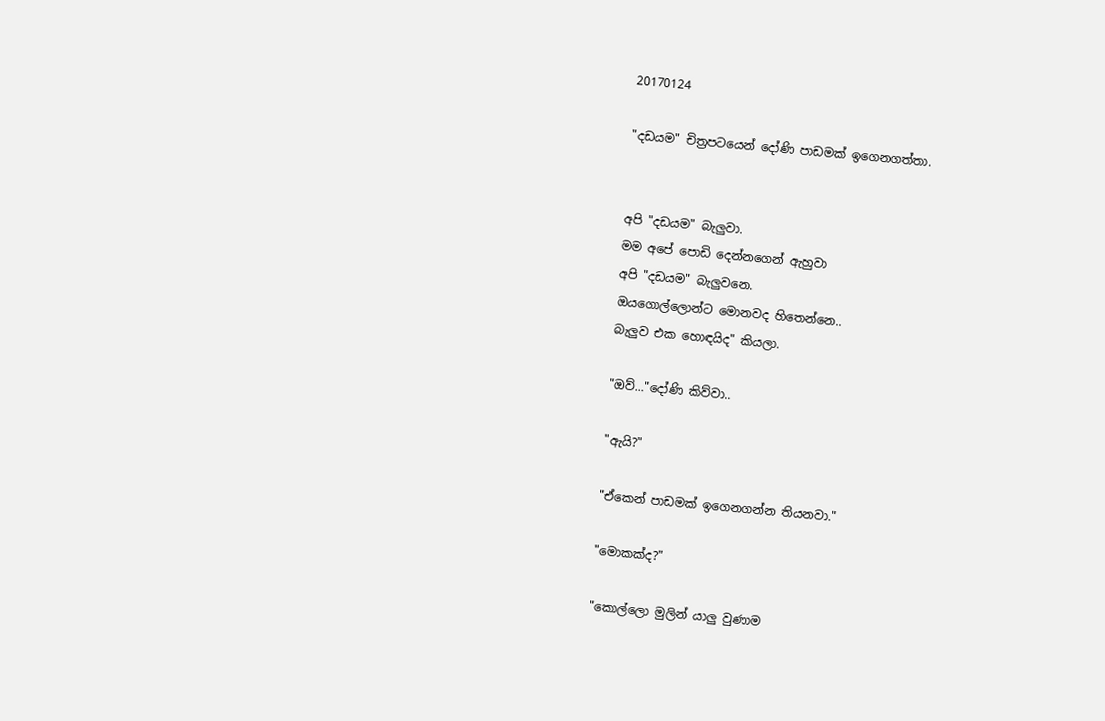20170124

"දඩයම" චිත්‍රපටයෙන් දෝණි පාඩමක් ඉගෙනගත්තා.


අපි "දඩයම" බැලුවා.
මම අපේ පොඩි දෙන්නගෙන් ඇහුවා
අපි "දඩයම" බැලුවනෙ.
ඔයගොල්ලොන්ට මොනවද හිතෙන්නෙ..
බැලුව එක හොඳයිද" කියලා.

"ඔව්..."දෝණි කිව්වා..

"ඇයි?"

"ඒකෙන් පාඩමක් ඉගෙනගන්න තියනවා."

"මොකක්ද?"

"කොල්ලො මුලින් යාලු වුණාම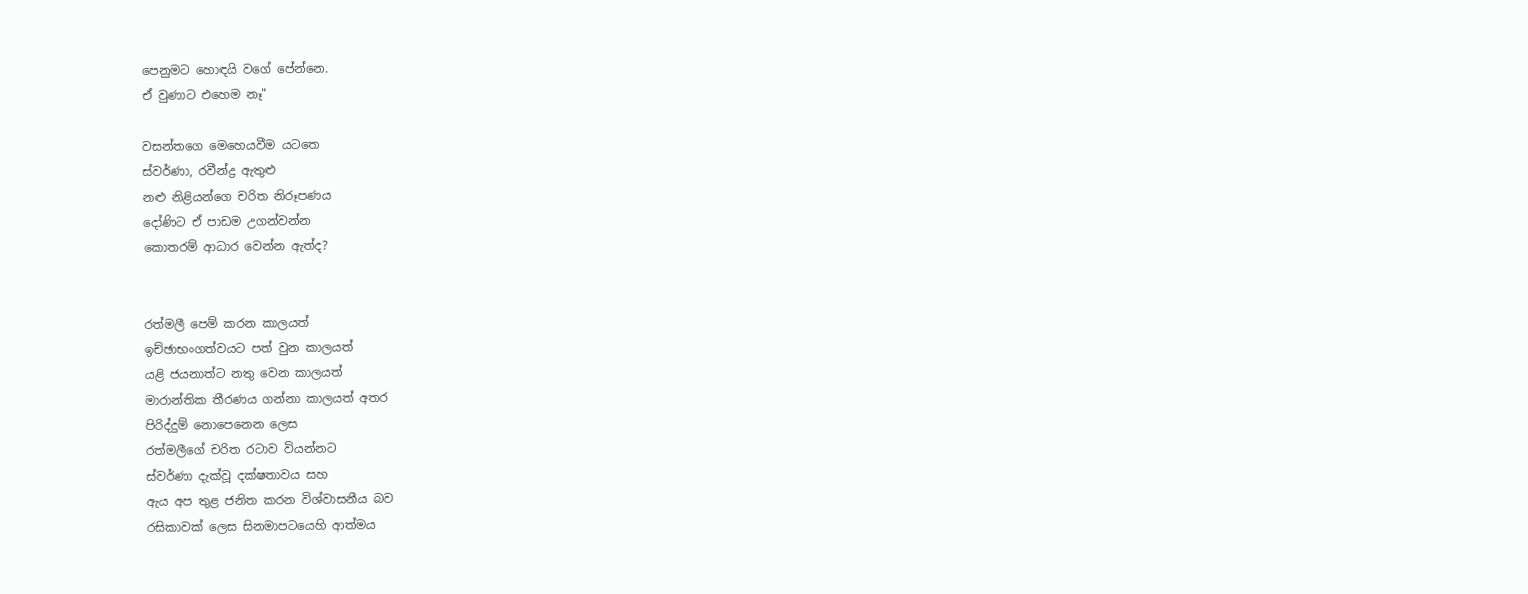පෙනුමට හොඳයි වගේ පේන්නෙ.
ඒ වුණාට එහෙම නෑ"

වසන්තගෙ මෙහෙයවීම යටතෙ
ස්වර්ණා, රවීන්ද්‍ර ඇතුළු
නළු නිළියන්ගෙ චරිත නිරූපණය
දෝණිට ඒ පාඩම උගන්වන්න
කොතරම් ආධාර වෙන්න ඇත්ද?


රත්මලී පෙම් කරන කාලයත්
ඉච්ඡාභංගත්වයට පත් වුන කාලයත්
යළි ජයනාත්ට නතු වෙන කාලයත්
මාරාන්තික තීරණය ගන්නා කාලයත් අතර
පිරිද්දුම් නොපෙනෙන ලෙස
රත්මලීගේ චරිත රටාව වියන්නට
ස්වර්ණා දැක්වූ දක්ෂතාවය සහ
ඇය අප තුළ ජනිත කරන විශ්වාසනීය බව
රසිකාවක් ලෙස සිනමාපටයෙහි ආත්මය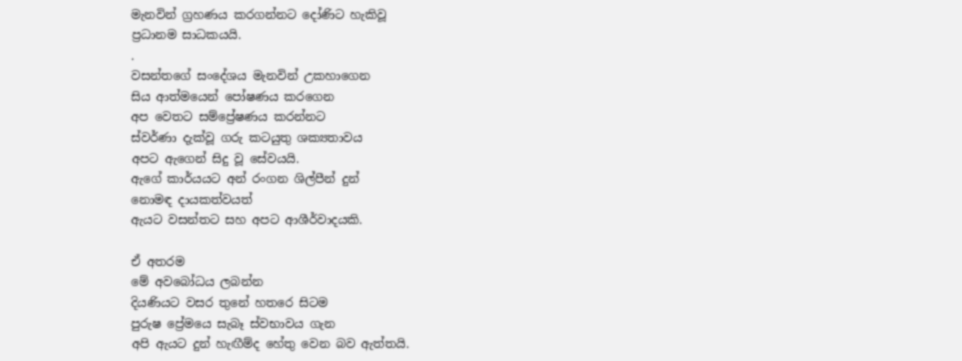මැනවින් ග්‍රහණය කරගන්නට දෝණිට හැකිවූ
ප්‍රධානම සාධකයයි.
.
වසන්තගේ සංදේශය මැනවින් උකහාගෙන
සිය ආත්මයෙන් පෝෂණය කරගෙන
අප වෙතට සම්ප්‍රේෂණය කරන්නට
ස්වර්ණා දැක්වූ ගරු කටයුතු ශක්‍යතාවය
අපට ඇගෙන් සිදු වූ සේවයයි.
ඇගේ කාර්යයට අන් රංගන ශිල්පීන් දුන්
නොමඳ දායකත්වයත්
ඇයට වසන්තට සහ අපට ආශීර්වාදයකි.

ඒ අතරම
මේ අවබෝධය ලබන්න
දියණියට වසර තුනේ හතරෙ සිටම
පුරුෂ ප්‍රේමයෙ සැබෑ ස්වභාවය ගැන
අපි ඇයට දුන් හැඟීම්ද හේතු වෙන බව ඇත්තයි.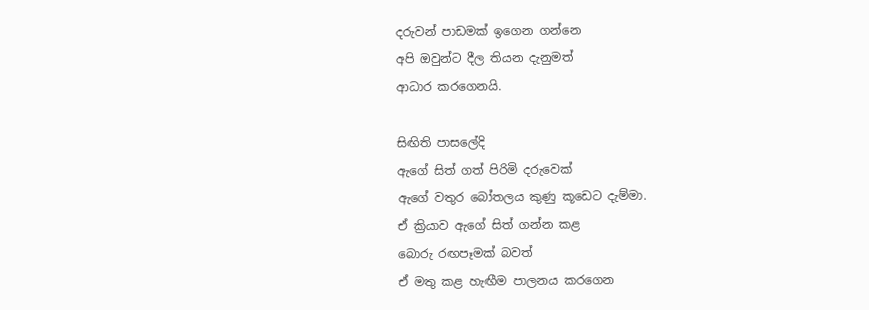දරුවන් පාඩමක් ඉගෙන ගන්නෙ
අපි ඔවුන්ට දීල තියන දැනුමත්
ආධාර කරගෙනයි.

සිඟිති පාසලේදි
ඇගේ සිත් ගත් පිරිමි දරුවෙක්
ඇගේ වතුර බෝතලය කුණු කූඩෙට දැම්මා.
ඒ ක්‍රියාව ඇගේ සිත් ගන්න කළ
බොරු රඟපෑමක් බවත්
ඒ මතු කළ හැඟීම පාලනය කරගෙන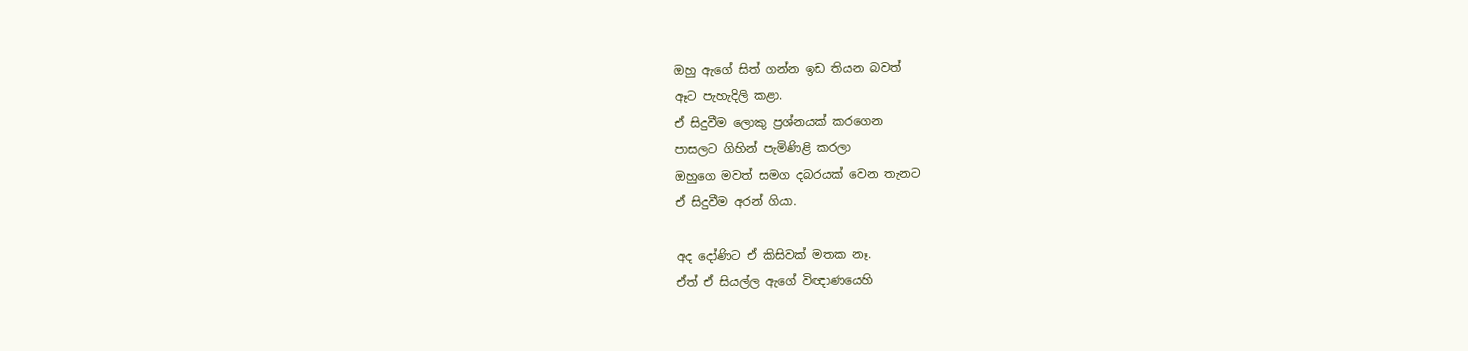ඔහු ඇගේ සිත් ගන්න ඉඩ තියන බවත්
ඈට පැහැදිලි කළා.
ඒ සිදුවීම ලොකු ප්‍රශ්නයක් කරගෙන
පාසලට ගිහින් පැමිණිළි කරලා
ඔහුගෙ මවත් සමග දබරයක් වෙන තැනට
ඒ සිදුවීම අරන් ගියා.

අද දෝණිට ඒ කිසිවක් මතක නෑ.
ඒත් ඒ සියල්ල ඇගේ විඥාණයෙහි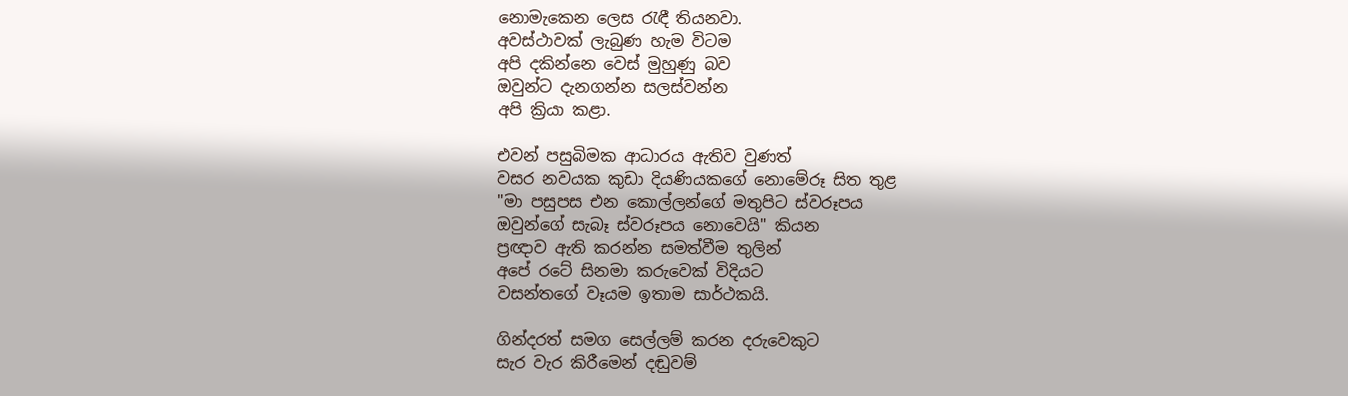නොමැකෙන ලෙස රැඳී තියනවා.
අවස්ථාවක් ලැබුණ හැම විටම
අපි දකින්නෙ වෙස් මුහුණු බව
ඔවුන්ට දැනගන්න සලස්වන්න
අපි ක්‍රියා කළා.

එවන් පසුබිමක ආධාරය ඇතිව වුණත්
වසර නවයක කුඩා දියණියකගේ නොමේරූ සිත තුළ
"මා පසුපස එන කොල්ලන්ගේ මතුපිට ස්වරූපය
ඔවුන්ගේ සැබෑ ස්වරූපය නොවෙයි" කියන
ප්‍රඥාව ඇති කරන්න සමත්වීම තුලින්
අපේ රටේ සිනමා කරුවෙක් විදියට
වසන්තගේ වෑයම ඉතාම සාර්ථකයි.

ගින්දරත් සමග සෙල්ලම් කරන දරුවෙකුට
සැර වැර කිරීමෙන් දඬුවම්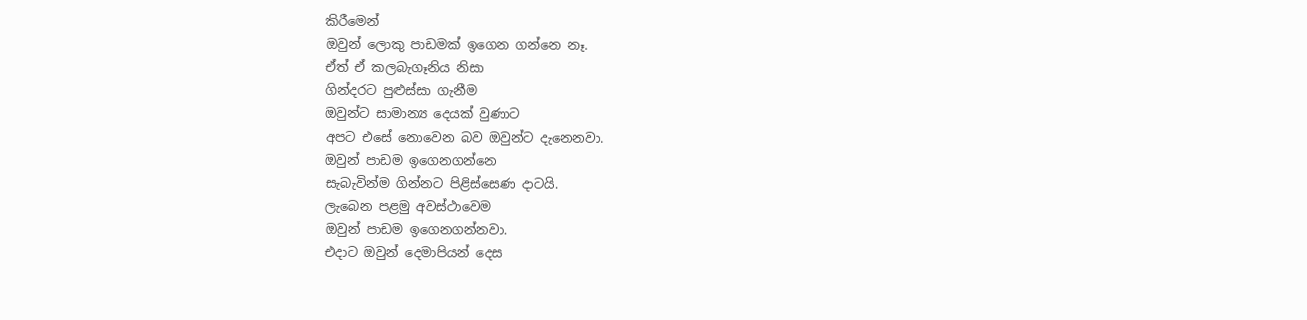කිරීමෙන්
ඔවුන් ලොකු පාඩමක් ඉගෙන ගන්නෙ නෑ.
ඒත් ඒ කලබැගෑනිය නිසා
ගින්දරට පුළුස්සා ගැනීම
ඔවුන්ට සාමාන්‍ය දෙයක් වුණාට
අපට එසේ නොවෙන බව ඔවුන්ට දැනෙනවා.
ඔවුන් පාඩම ඉගෙනගන්නෙ
සැබැවින්ම ගින්නට පිළිස්සෙණ දාටයි.
ලැබෙන පළමු අවස්ථාවෙම
ඔවුන් පාඩම ඉගෙනගන්නවා.
එදාට ඔවුන් දෙමාපියන් දෙස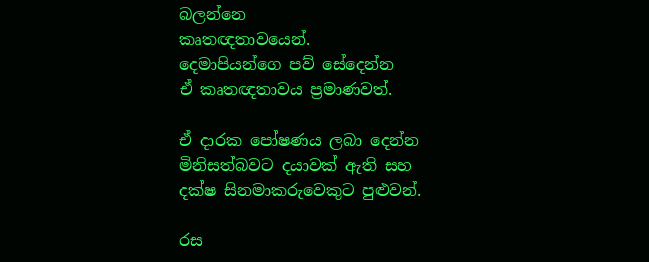බලන්නෙ
කෘතඥතාවයෙන්.
දෙමාපියන්ගෙ පව් සේදෙන්න
ඒ කෘතඥතාවය ප්‍රමාණවත්.

ඒ දාරක පෝෂණය ලබා දෙන්න
මිනිසත්බවට දයාවක් ඇති සහ
දක්ෂ සිනමාකරුවෙකුට පුළුවන්.

රස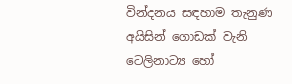වින්දනය සඳහාම තැනුණ
අයිසින් ගොඩක් වැනි ටෙලිනාට්‍ය හෝ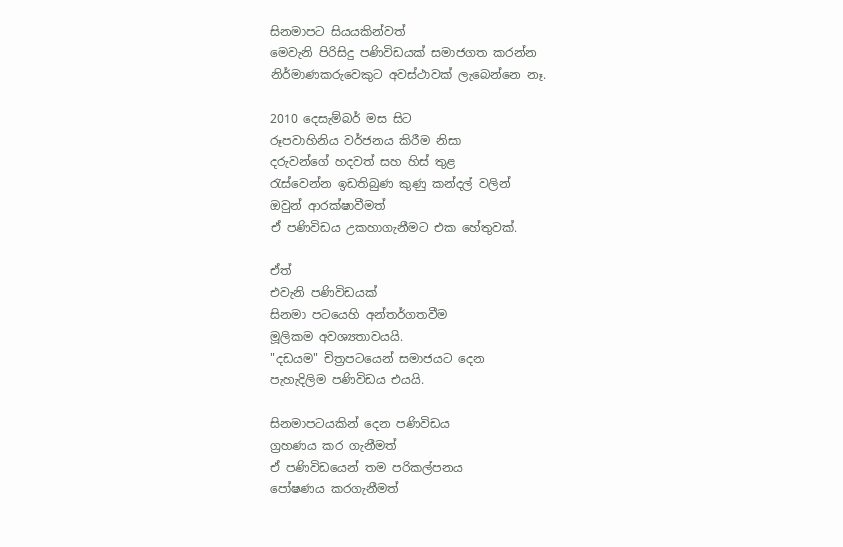සිනමාපට සියයකින්වත්
මෙවැනි පිරිසිදු පණිවිඩයක් සමාජගත කරන්න
නිර්මාණකරුවෙකුට අවස්ථාවක් ලැබෙන්නෙ නෑ.

2010 දෙසැම්බර් මස සිට
රූපවාහිනිය වර්ජනය කිරීම නිසා
දරුවන්ගේ හදවත් සහ හිස් තුළ
රැස්වෙන්න ඉඩතිබුණ කුණු කන්දල් වලින්
ඔවුන් ආරක්ෂාවීමත්
ඒ පණිවිඩය උකහාගැනීමට එක හේතුවක්.

ඒත්
එවැනි පණිවිඩයක්
සිනමා පටයෙහි අන්තර්ගතවීම
මූලිකම අවශ්‍යතාවයයි.
"දඩයම" චිත්‍රපටයෙන් සමාජයට දෙන
පැහැදිලිම පණිවිඩය එයයි.

සිනමාපටයකින් දෙන පණිවිඩය
ග්‍රහණය කර ගැනීමත්
ඒ පණිවිඩයෙන් තම පරිකල්පනය
පෝෂණය කරගැනීමත්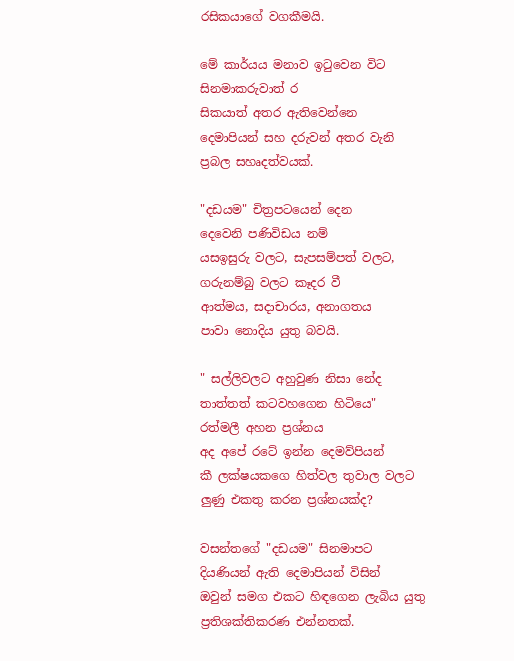රසිකයාගේ වගකීමයි.

මේ කාර්යය මනාව ඉටුවෙන විට
සිනමාකරුවාත් ර
සිකයාත් අතර ඇතිවෙන්නෙ
දෙමාපියන් සහ දරුවන් අතර වැනි
ප්‍රබල සහෘදත්වයක්.

"දඩයම" චිත්‍රපටයෙන් දෙන
දෙවෙනි පණිවිඩය නම්
යසඉසුරු වලට, සැපසම්පත් වලට,
ගරුනම්බු වලට කෑදර වී
ආත්මය, සදාචාරය, අනාගතය
පාවා නොදිය යුතු බවයි.

" සල්ලිවලට අහුවුණ නිසා නේද
තාත්තත් කටවහගෙන හිටියෙ"
රත්මලී අහන ප්‍රශ්නය
අද අපේ රටේ ඉන්න දෙමව්පියන්
කී ලක්ෂයකගෙ හිත්වල තුවාල වලට
ලුණු එකතු කරන ප්‍රශ්නයක්ද?

වසන්තගේ "දඩයම" සිනමාපට
දියණියන් ඇති දෙමාපියන් විසින්
ඔවුන් සමග එකට හිඳගෙන ලැබිය යුතු
ප්‍රතිශක්තිකරණ එන්නතක්.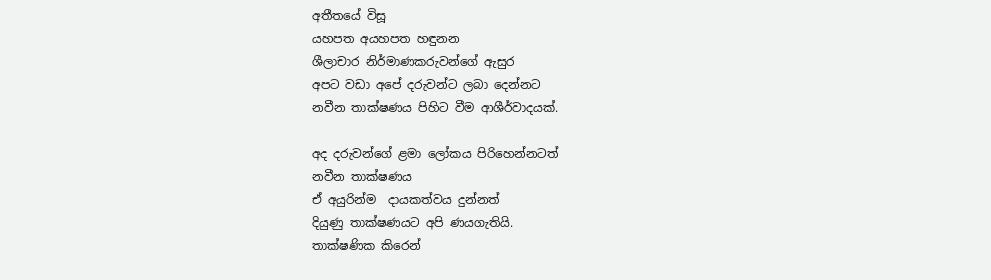අතීතයේ විසූ
යහපත අයහපත හඳුනන
ශීලාචාර නිර්මාණකරුවන්ගේ ඇසුර
අපට වඩා අපේ දරුවන්ට ලබා දෙන්නට
නවීන තාක්ෂණය පිහිට වීම ආශීර්වාදයක්.

අද දරුවන්ගේ ළමා ලෝකය පිරිහෙන්නටත්
නවීන තාක්ෂණය
ඒ අයුරින්ම  දායකත්වය දුන්නත්
දියුණු තාක්ෂණයට අපි ණයගැතියි.
තාක්ෂණික කිරෙන්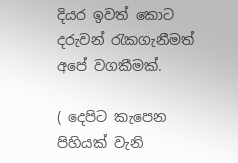දියර ඉවත් කොට
දරුවන් රැකගැනීමත් අපේ වගකීමක්.

( දෙපිට කැපෙන පිහියක් වැනි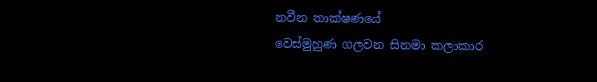නවීන තාක්ෂණයේ
වෙස්මුහුණ ගලවන සිනමා කලාකාර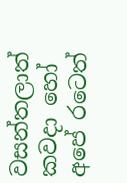වසන්තලාත්
කවදා හෝ අපේ රටෙත්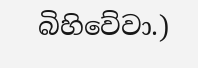බිහිවේවා.)